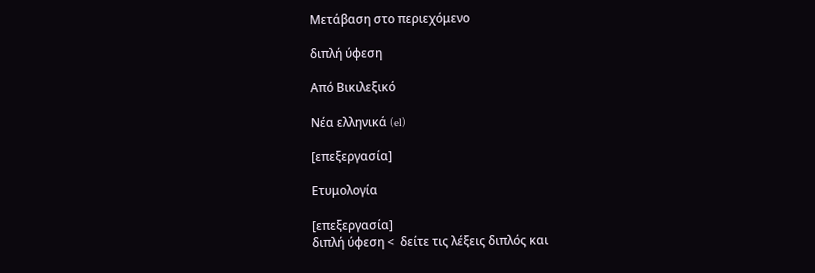Μετάβαση στο περιεχόμενο

διπλή ύφεση

Από Βικιλεξικό

Νέα ελληνικά (el)

[επεξεργασία]

Ετυμολογία

[επεξεργασία]
διπλή ύφεση <  δείτε τις λέξεις διπλός και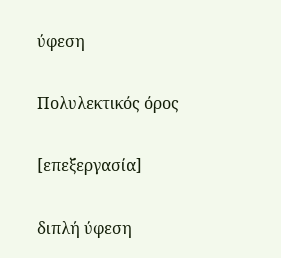ύφεση

Πολυλεκτικός όρος

[επεξεργασία]

διπλή ύφεση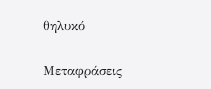θηλυκό

Μεταφράσεις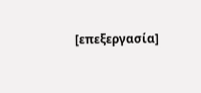[επεξεργασία]